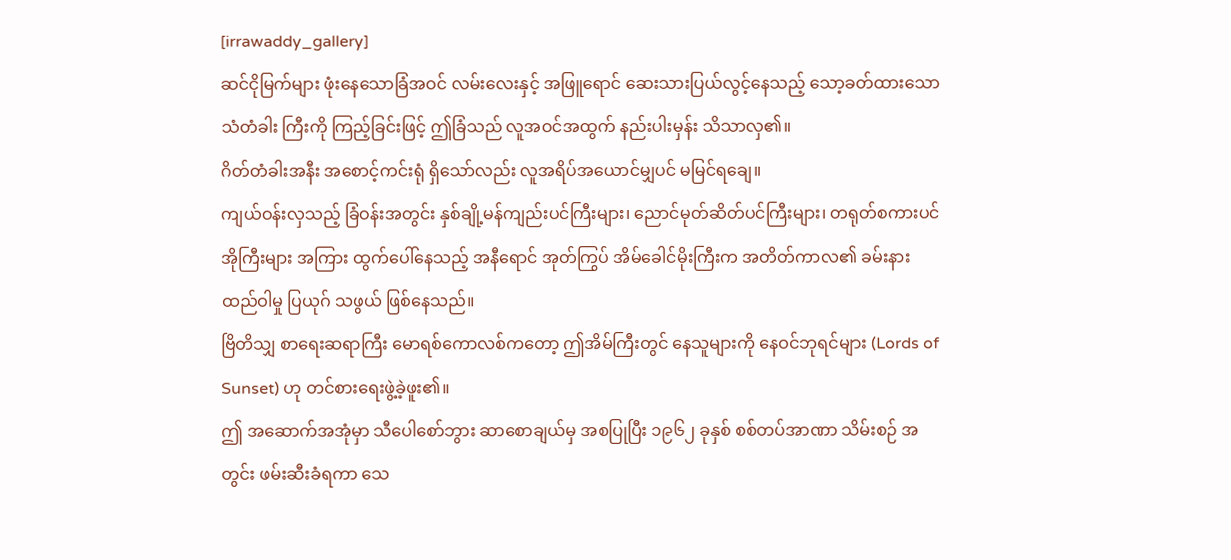[irrawaddy_gallery]
ဆင်ငိုမြက်များ ဖုံးနေသောခြံအဝင် လမ်းလေးနှင့် အဖြူရောင် ဆေးသားပြယ်လွင့်နေသည့် သော့ခတ်ထားသော သံတံခါး ကြီးကို ကြည့်ခြင်းဖြင့် ဤခြံသည် လူအဝင်အထွက် နည်းပါးမှန်း သိသာလှ၏။
ဂိတ်တံခါးအနီး အစောင့်ကင်းရုံ ရှိသော်လည်း လူအရိပ်အယောင်မျှပင် မမြင်ရချေ။
ကျယ်ဝန်းလှသည့် ခြံဝန်းအတွင်း နှစ်ချို့မန်ကျည်းပင်ကြီးများ၊ ညောင်မုတ်ဆိတ်ပင်ကြီးများ၊ တရုတ်စကားပင် အိုကြီးများ အကြား ထွက်ပေါ်နေသည့် အနီရောင် အုတ်ကြွပ် အိမ်ခေါင်မိုးကြီးက အတိတ်ကာလ၏ ခမ်းနား ထည်ဝါမှု ပြယုဂ် သဖွယ် ဖြစ်နေသည်။
ဗြိတိသျှ စာရေးဆရာကြီး မောရစ်ကောလစ်ကတော့ ဤအိမ်ကြီးတွင် နေသူများကို နေဝင်ဘုရင်များ (Lords of Sunset) ဟု တင်စားရေးဖွဲ့ခဲ့ဖူး၏။
ဤ အဆောက်အအုံမှာ သီပေါစော်ဘွား ဆာစောချယ်မှ အစပြုပြီး ၁၉၆၂ ခုနှစ် စစ်တပ်အာဏာ သိမ်းစဉ် အတွင်း ဖမ်းဆီးခံရကာ သေ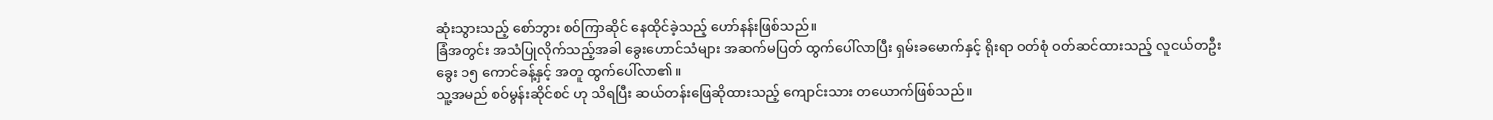ဆုံးသွားသည့် စော်ဘွား စဝ်ကြာဆိုင် နေထိုင်ခဲ့သည့် ဟော်နန်းဖြစ်သည်။
ခြံအတွင်း အသံပြုလိုက်သည့်အခါ ခွေးဟောင်သံများ အဆက်မပြတ် ထွက်ပေါ်လာပြီး ရှမ်းခမောက်နှင့် ရိုးရာ ဝတ်စုံ ဝတ်ဆင်ထားသည့် လူငယ်တဦး ခွေး ၁၅ ကောင်ခန့်နှင့် အတူ ထွက်ပေါ်လာ၏။
သူ့အမည် စဝ်မွန်းဆိုင်စင် ဟု သိရပြီး ဆယ်တန်းဖြေဆိုထားသည့် ကျောင်းသား တယောက်ဖြစ်သည်။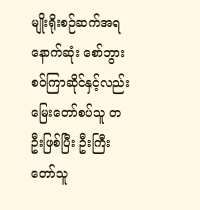မျိုးရိုးစဉ်ဆက်အရ နောက်ဆုံး စော်ဘွား စဝ်ကြာဆိုင်နှင့်လည်း မြေးတော်စပ်သူ တဦးဖြစ်ပြီး ဦးကြီးတော်သူ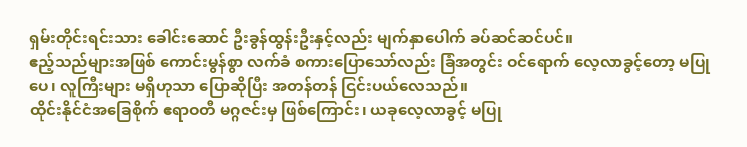ရှမ်းတိုင်းရင်းသား ခေါင်းဆောင် ဦးခွန်ထွန်းဦးနှင့်လည်း မျက်နှာပေါက် ခပ်ဆင်ဆင်ပင်။
ဧည့်သည်များအဖြစ် ကောင်းမွန်စွာ လက်ခံ စကားပြောသော်လည်း ခြံအတွင်း ဝင်ရောက် လေ့လာခွင့်တော့ မပြုပေ၊ လူကြီးများ မရှိဟုသာ ပြောဆိုပြီး အတန်တန် ငြင်းပယ်လေသည်။
ထိုင်းနိုင်ငံအခြေစိုက် ဧရာဝတီ မဂ္ဂဇင်းမှ ဖြစ်ကြောင်း၊ ယခုလေ့လာခွင့် မပြု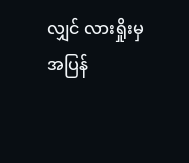လျှင် လားရှိုးမှ အပြန်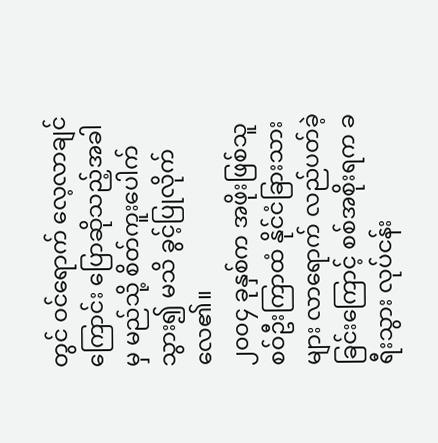တွင် ဝင်ရောက် လေ့လာချင်ကြောင်း ပြောဆိုသည့်အခါမှ မည်သို့ စိတ်ကူးပေါက်သွား၍ မသိ ခွင့်ပြုလိုက်လေ၏။
၂၀၀၄ ခုနှစ်က အဖိုးဖြစ်သူ စဝ်ဦးကြာထံ နိုင်ငံခြားသားများ လာရောက် လည်ပတ်ခဲ့ခြင်းကြောင့် စစ်အစိုးရက ခရီးသွား လုပ်ငန်း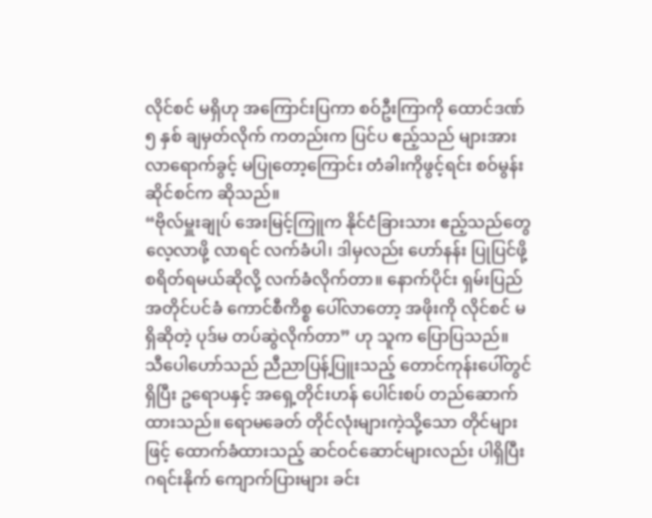လိုင်စင် မရှိဟု အကြောင်းပြကာ စဝ်ဦးကြာကို ထောင်ဒဏ် ၅ နှစ် ချမှတ်လိုက် ကတည်းက ပြင်ပ ဧည့်သည် များအား လာရောက်ခွင့် မပြုတော့ကြောင်း တံခါးကိုဖွင့်ရင်း စဝ်မွန်းဆိုင်စင်က ဆိုသည်။
“ဗိုလ်မှူးချုပ် အေးမြင့်ကြူက နိုင်ငံခြားသား ဧည့်သည်တွေလေ့လာဖို့ လာရင် လက်ခံပါ၊ ဒါမှလည်း ဟော်နန်း ပြုပြင်ဖို့ စရိတ်ရမယ်ဆိုလို့ လက်ခံလိုက်တာ။ နောက်ပိုင်း ရှမ်းပြည် အတိုင်ပင်ခံ ကောင်စီကိစ္စ ပေါ်လာတော့ အဖိုးကို လိုင်စင် မရှိဆိုတဲ့ ပုဒ်မ တပ်ဆွဲလိုက်တာ” ဟု သူက ပြောပြသည်။
သီပေါဟော်သည် ညီညာပြန့်ပြူးသည့် တောင်ကုန်းပေါ်တွင်ရှိပြီး ဥရောပနှင့် အရှေ့တိုင်းဟန် ပေါင်းစပ် တည်ဆောက် ထားသည်။ ရောမခေတ် တိုင်လုံးများကဲ့သို့သော တိုင်များဖြင့် ထောက်ခံထားသည့် ဆင်ဝင်ဆောင်များလည်း ပါရှိပြီး ဂရင်းနိုက် ကျောက်ပြားများ ခင်း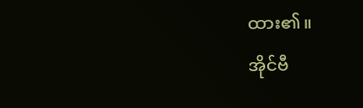ထား၏။
အိုင်ဗီ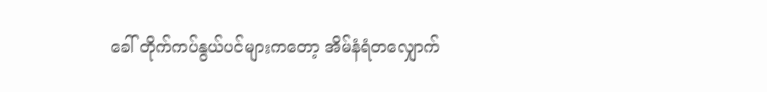ခေါ် တိုက်ကပ်နွယ်ပင်များကတော့ အိမ်နံရံတလျှောက်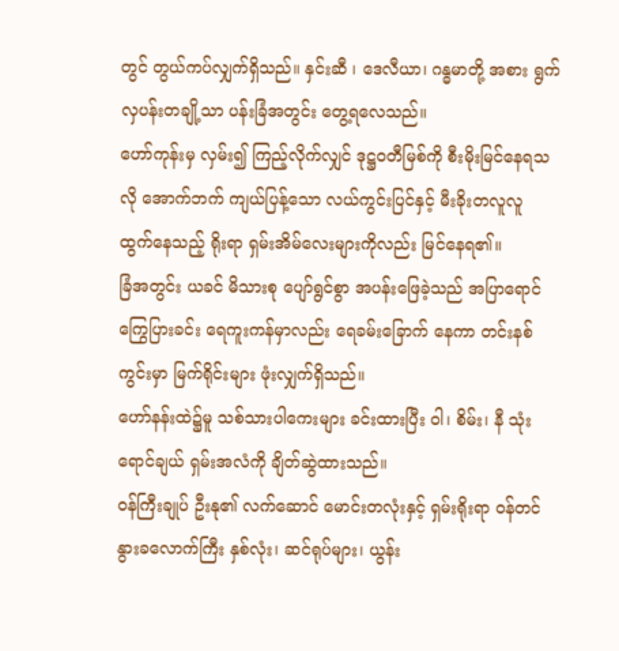တွင် တွယ်ကပ်လျှက်ရှိသည်။ နှင်းဆီ ၊ ဒေလီယာ၊ ဂန္ဓမာတို့ အစား ရွက်လှပန်းတချို့သာ ပန်းခြံအတွင်း တွေ့ရလေသည်။
ဟော်ကုန်းမှ လှမ်း၍ ကြည့်လိုက်လျှင် ဒုဋ္ဌဝတီမြစ်ကို စီးမိုးမြင်နေရသလို အောက်ဘက် ကျယ်ပြန့်သော လယ်ကွင်းပြင်နှင့် မီးခိုးတလူလူ ထွက်နေသည့် ရိုးရာ ရှမ်းအိမ်လေးများကိုလည်း မြင်နေရ၏။
ခြံအတွင်း ယခင် မိသားစု ပျော်ရွင်စွာ အပန်းဖြေခဲ့သည် အပြာရောင်ကြွေပြားခင်း ရေကူးကန်မှာလည်း ရေခမ်းခြောက် နေကာ တင်းနစ်ကွင်းမှာ မြက်ရိုင်းများ ဖုံးလျှက်ရှိသည်။
ဟော်နန်းထဲ၌မူ သစ်သားပါကေးများ ခင်းထားပြီး ဝါ၊ စိမ်း၊ နီ သုံးရောင်ချယ် ရှမ်းအလံကို ချိတ်ဆွဲထားသည်။
ဝန်ကြီးချုပ် ဦးနု၏ လက်ဆောင် မောင်းတလုံးနှင့် ရှမ်းရိုးရာ ဝန်တင် နွားခလောက်ကြီး နှစ်လုံး၊ ဆင်ရုပ်များ၊ ယွန်း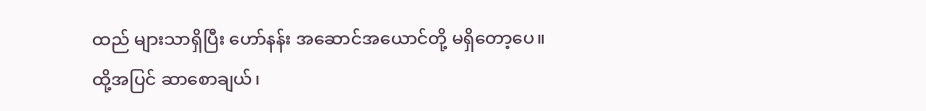ထည် များသာရှိပြီး ဟော်နန်း အဆောင်အယောင်တို့ မရှိတော့ပေ။
ထို့အပြင် ဆာစောချယ်၊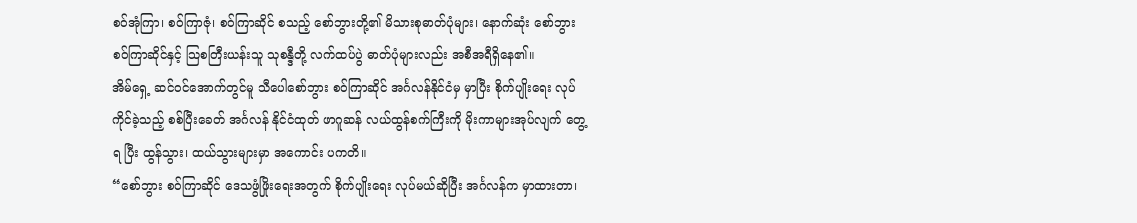စဝ်အုံကြာ၊ စဝ်ကြာဇုံ၊ စဝ်ကြာဆိုင် စသည့် စော်ဘွားတို့၏ မိသားစုဓာတ်ပုံများ၊ နောက်ဆုံး စော်ဘွား စဝ်ကြာဆိုင်နှင့် သြစတြီးယန်းသူ သုစန္ဒီတို့ လက်ထပ်ပွဲ ဓာတ်ပုံများလည်း အစီအရီရှိနေ၏။
အိမ်ရှေ့ ဆင်ဝင်အောက်တွင်မူ သီပေါစော်ဘွား စဝ်ကြာဆိုင် အင်္ဂလန်နိုင်ငံမှ မှာပြီး စိုက်ပျိုးရေး လုပ်ကိုင်ခဲ့သည့် စစ်ပြီးခေတ် အင်္ဂလန် နိုင်ငံထုတ် ဖာဂူဆန် လယ်ထွန်စက်ကြီးကို မိုးကာများအုပ်လျက် တွေ့ရ ပြီး ထွန်သွား၊ ထယ်သွားများမှာ အကောင်း ပကတိ။
“စော်ဘွား စဝ်ကြာဆိုင် ဒေသဖွံဖြိုးရေးအတွက် စိုက်ပျိုးရေး လုပ်မယ်ဆိုပြီး အင်္ဂလန်က မှာထားတာ၊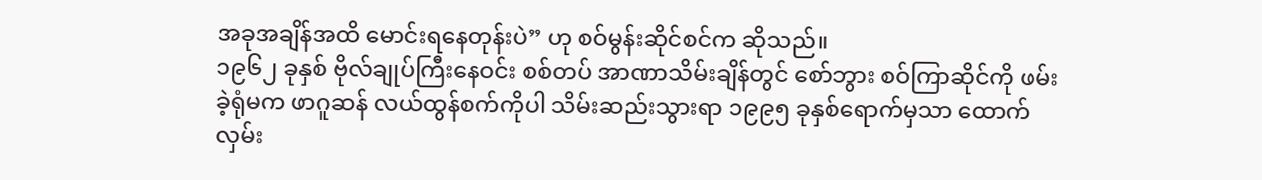အခုအချိန်အထိ မောင်းရနေတုန်းပဲ” ဟု စဝ်မွန်းဆိုင်စင်က ဆိုသည်။
၁၉၆၂ ခုနှစ် ဗိုလ်ချုပ်ကြီးနေဝင်း စစ်တပ် အာဏာသိမ်းချိန်တွင် စော်ဘွား စဝ်ကြာဆိုင်ကို ဖမ်းခဲ့ရုံမက ဖာဂူဆန် လယ်ထွန်စက်ကိုပါ သိမ်းဆည်းသွားရာ ၁၉၉၅ ခုနှစ်ရောက်မှသာ ထောက်လှမ်း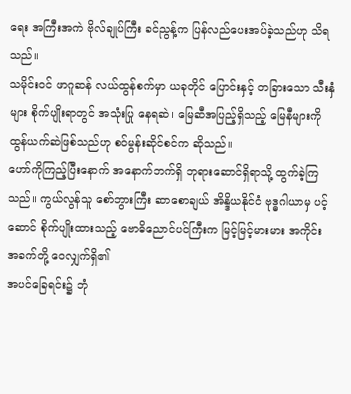ရေး အကြီးအကဲ ဗိုလ်ချုပ်ကြီး ခင်ညွန့်က ပြန်လည်ပေးအပ်ခဲ့သည်ဟု သိရသည်။
သမိုင်းဝင် ဖာဂူဆန် လယ်ထွန်စက်မှာ ယခုတိုင် ပြောင်းနှင့် တခြားသော သီးနှံများ စိုက်ပျိုးရာတွင် အသုံးပြု နေရဆဲ၊ မြေဆီအပြည့်ရှိသည့် မြေနီများကို ထွန်ယက်ဆဲဖြစ်သည်ဟု စဝ်မွန်းဆိုင်စင်က ဆိုသည်။
ဟော်ကိုကြည့်ပြီးနောက် အနောက်ဘက်ရှိ ဘုရားဆောင်ရှိရာသို့ ထွက်ခဲ့ကြသည်။ ကွယ်လွန်သူ စော်ဘွားကြီး ဆာစောချယ် အိန္ဒိယနိုင်ငံ ဗုဒ္ဓဂါယာမှ ပင့်ဆောင် စိုက်ပျိုးထားသည့် ဗောဓိညောင်ပင်ကြီးက မြင့်မြင့်မားမား အကိုင်း အခက်တို့ ဝေလျှက်ရှိ၏
အပင်ခြေရင်း၌ ဘုံ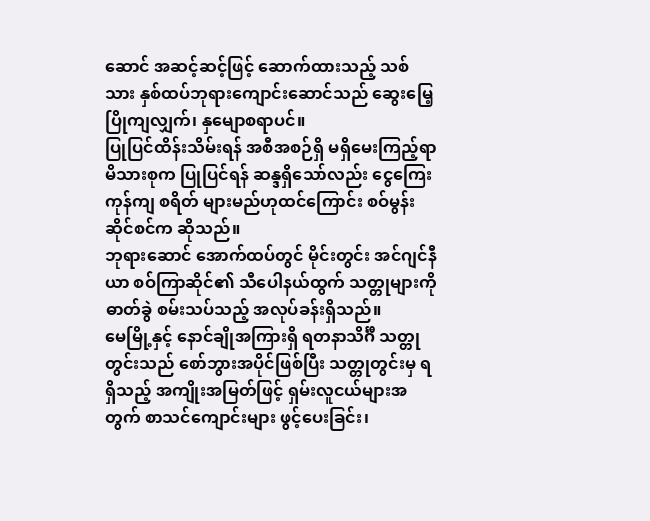ဆောင် အဆင့်ဆင့်ဖြင့် ဆောက်ထားသည့် သစ်သား နှစ်ထပ်ဘုရားကျောင်းဆောင်သည် ဆွေးမြေ့ ပြိုကျလျှက်၊ နှမျောစရာပင်။
ပြုပြင်ထိန်းသိမ်းရန် အစီအစဉ်ရှိ မရှိမေးကြည့်ရာ မိသားစုက ပြုပြင်ရန် ဆန္ဒရှိသော်လည်း ငွေကြေးကုန်ကျ စရိတ် များမည်ဟုထင်ကြောင်း စဝ်မွန်းဆိုင်စင်က ဆိုသည်။
ဘုရားဆောင် အောက်ထပ်တွင် မိုင်းတွင်း အင်ဂျင်နီယာ စဝ်ကြာဆိုင်၏ သီပေါနယ်ထွက် သတ္တုများကို ဓာတ်ခွဲ စမ်းသပ်သည့် အလုပ်ခန်းရှိသည်။
မေမြို့နှင့် နောင်ချိုအကြားရှိ ရတနာသိင်္ဂီ သတ္တုတွင်းသည် စော်ဘွားအပိုင်ဖြစ်ပြီး သတ္တုတွင်းမှ ရရှိသည့် အကျိုးအမြတ်ဖြင့် ရှမ်းလူငယ်များအတွက် စာသင်ကျောင်းများ ဖွင့်ပေးခြင်း၊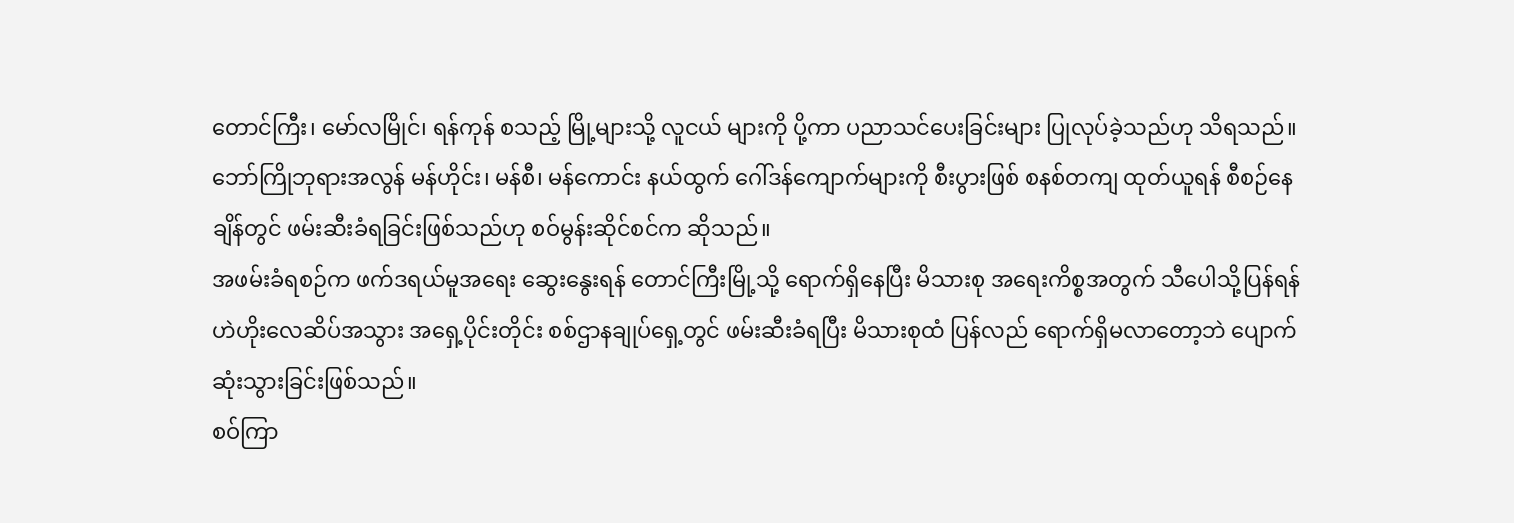တောင်ကြီး၊ မော်လမြိုင်၊ ရန်ကုန် စသည့် မြို့များသို့ လူငယ် များကို ပို့ကာ ပညာသင်ပေးခြင်းများ ပြုလုပ်ခဲ့သည်ဟု သိရသည်။
ဘော်ကြိုဘုရားအလွန် မန်ဟိုင်း၊ မန်စီ၊ မန်ကောင်း နယ်ထွက် ဂေါ်ဒန်ကျောက်များကို စီးပွားဖြစ် စနစ်တကျ ထုတ်ယူရန် စီစဉ်နေချိန်တွင် ဖမ်းဆီးခံရခြင်းဖြစ်သည်ဟု စဝ်မွန်းဆိုင်စင်က ဆိုသည်။
အဖမ်းခံရစဉ်က ဖက်ဒရယ်မူအရေး ဆွေးနွေးရန် တောင်ကြီးမြို့သို့ ရောက်ရှိနေပြီး မိသားစု အရေးကိစ္စအတွက် သီပေါသို့ပြန်ရန် ဟဲဟိုးလေဆိပ်အသွား အရှေ့ပိုင်းတိုင်း စစ်ဌာနချုပ်ရှေ့တွင် ဖမ်းဆီးခံရပြီး မိသားစုထံ ပြန်လည် ရောက်ရှိမလာတော့ဘဲ ပျောက်ဆုံးသွားခြင်းဖြစ်သည်။
စဝ်ကြာ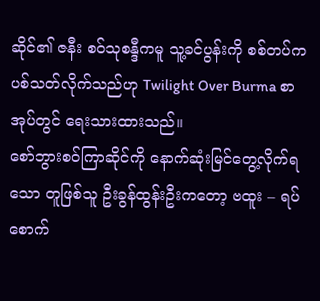ဆိုင်၏ ဇနီး စဝ်သုစန္ဒီကမူ သူ့ခင်ပွန်းကို စစ်တပ်က ပစ်သတ်လိုက်သည်ဟု Twilight Over Burma စာအုပ်တွင် ရေးသားထားသည်။
စော်ဘွားစဝ်ကြာဆိုင်ကို နောက်ဆုံးမြင်တွေ့လိုက်ရသော တူဖြစ်သူ ဦးခွန်ထွန်းဦးကတော့ ဗထူး – ရပ်စောက်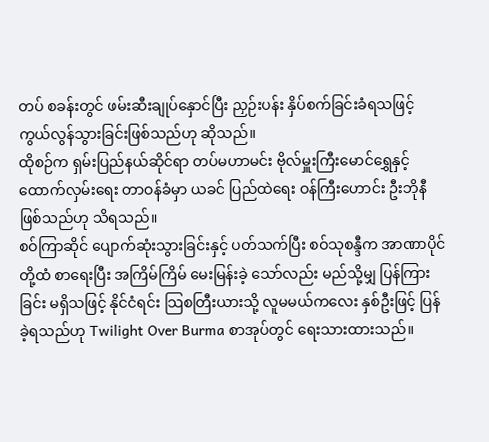တပ် စခန်းတွင် ဖမ်းဆီးချုပ်နှောင်ပြီး ညှဉ်းပန်း နှိပ်စက်ခြင်းခံရသဖြင့် ကွယ်လွန်သွားခြင်းဖြစ်သည်ဟု ဆိုသည်။
ထိုစဉ်က ရှမ်းပြည်နယ်ဆိုင်ရာ တပ်မဟာမင်း ဗိုလ်မှူးကြီးမောင်ရွှေနှင့် ထောက်လှမ်းရေး တာဝန်ခံမှာ ယခင် ပြည်ထဲရေး ဝန်ကြီးဟောင်း ဦးဘိုနီဖြစ်သည်ဟု သိရသည်။
စဝ်ကြာဆိုင် ပျောက်ဆုံးသွားခြင်းနှင့် ပတ်သက်ပြီး စဝ်သုစန္ဒီက အာဏာပိုင်တို့ထံ စာရေးပြီး အကြိမ်ကြိမ် မေးမြန်းခဲ့ သော်လည်း မည်သို့မျှ ပြန်ကြားခြင်း မရှိသဖြင့် နိုင်ငံရင်း သြစတြီးယားသို့ လူမမယ်ကလေး နှစ်ဦးဖြင့် ပြန်ခဲ့ရသည်ဟု Twilight Over Burma စာအုပ်တွင် ရေးသားထားသည်။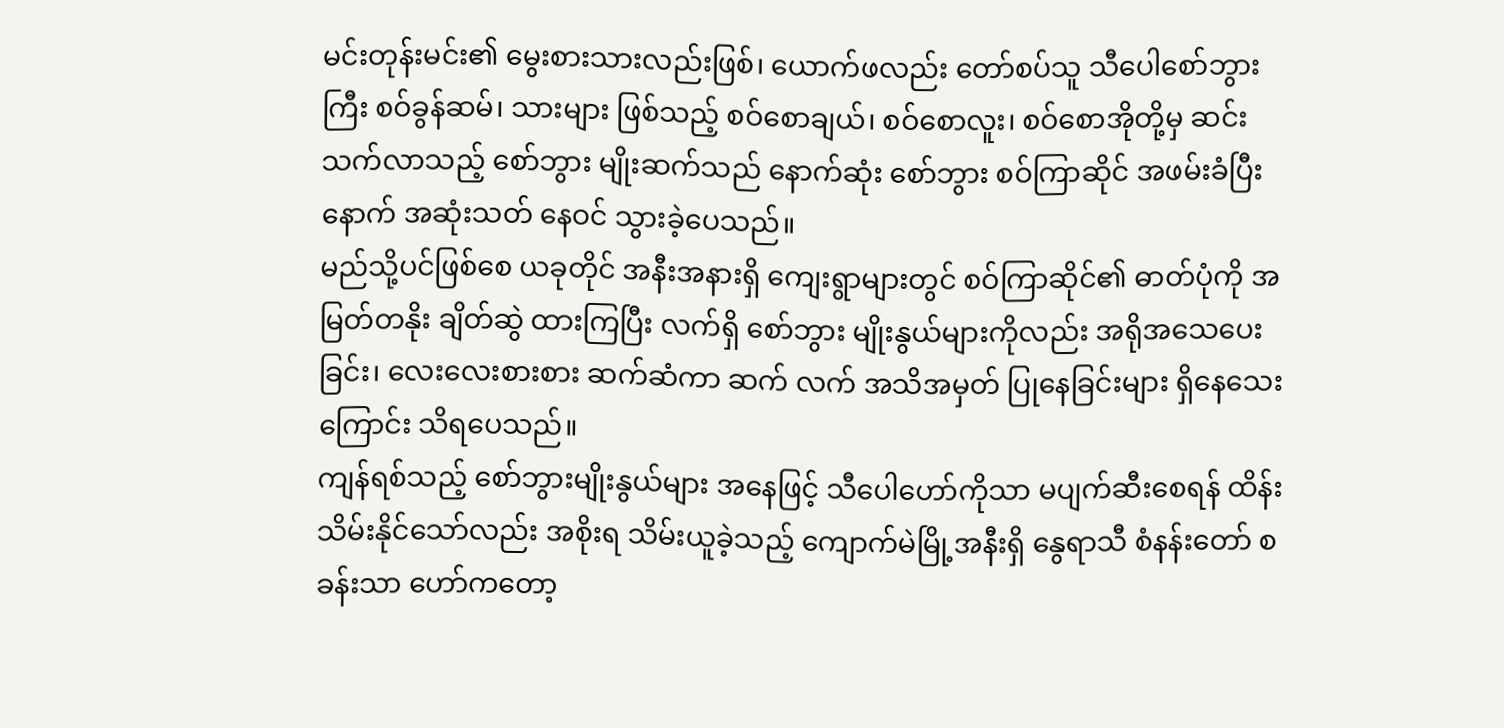မင်းတုန်းမင်း၏ မွေးစားသားလည်းဖြစ်၊ ယောက်ဖလည်း တော်စပ်သူ သီပေါစော်ဘွားကြီး စဝ်ခွန်ဆမ်၊ သားများ ဖြစ်သည့် စဝ်စောချယ်၊ စဝ်စောလူး၊ စဝ်စောအိုတို့မှ ဆင်းသက်လာသည့် စော်ဘွား မျိုးဆက်သည် နောက်ဆုံး စော်ဘွား စဝ်ကြာဆိုင် အဖမ်းခံပြီးနောက် အဆုံးသတ် နေဝင် သွားခဲ့ပေသည်။
မည်သို့ပင်ဖြစ်စေ ယခုတိုင် အနီးအနားရှိ ကျေးရွာများတွင် စဝ်ကြာဆိုင်၏ ဓာတ်ပုံကို အမြတ်တနိုး ချိတ်ဆွဲ ထားကြပြီး လက်ရှိ စော်ဘွား မျိုးနွယ်များကိုလည်း အရိုအသေပေးခြင်း၊ လေးလေးစားစား ဆက်ဆံကာ ဆက် လက် အသိအမှတ် ပြုနေခြင်းများ ရှိနေသေးကြောင်း သိရပေသည်။
ကျန်ရစ်သည့် စော်ဘွားမျိုးနွယ်များ အနေဖြင့် သီပေါဟော်ကိုသာ မပျက်ဆီးစေရန် ထိန်းသိမ်းနိုင်သော်လည်း အစိုးရ သိမ်းယူခဲ့သည့် ကျောက်မဲမြို့အနီးရှိ နွေရာသီ စံနန်းတော် စခန်းသာ ဟော်ကတော့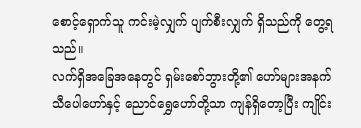စောင့်ရှောက်သူ ကင်းမဲ့လျှက် ပျက်စီးလျှက် ရှိသည်ကို တွေ့ရသည်။
လက်ရှိအခြေအနေတွင် ရှမ်းစော်ဘွားတို့၏ ဟော်များအနက် သီပေါဟော်နှင့် ညောင်ရွှေဟော်တို့သာ ကျန်ရှိတော့ပြီး ကျိုင်း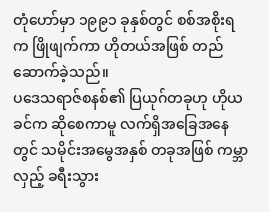တုံဟော်မှာ ၁၉၉၁ ခုနှစ်တွင် စစ်အစိုးရက ဖြိုဖျက်ကာ ဟိုတယ်အဖြစ် တည်ဆောက်ခဲ့သည်။
ပဒေသရာဇ်စနစ်၏ ပြယုဂ်တခုဟု ဟိုယခင်က ဆိုစေကာမူ လက်ရှိအခြေအနေတွင် သမိုင်းအမွေအနှစ် တခုအဖြစ် ကမ္ဘာလှည့် ခရီးသွား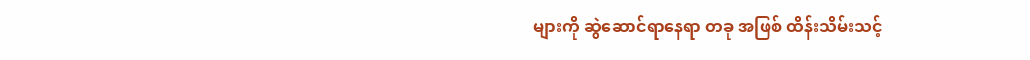များကို ဆွဲဆောင်ရာနေရာ တခု အဖြစ် ထိန်းသိမ်းသင့်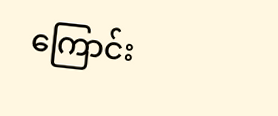ကြောင်း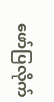ဖော်ပြလိုက်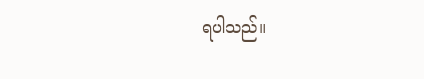ရပါသည်။